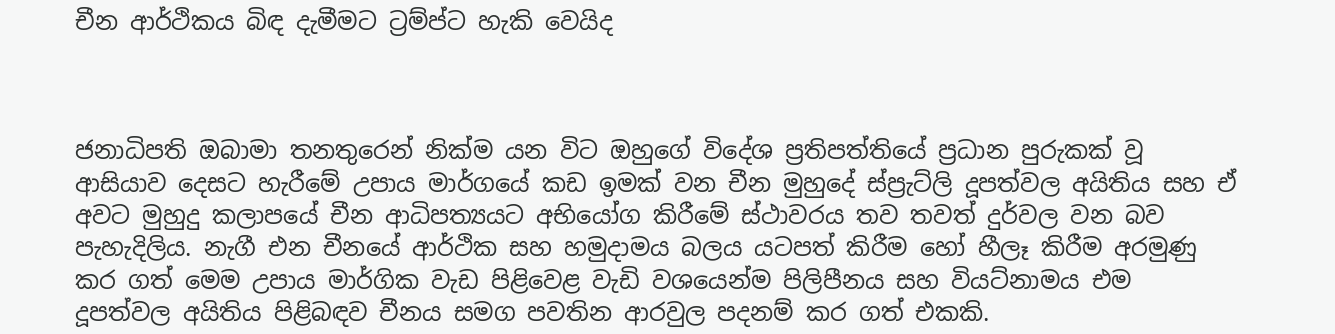චීන ආර්ථිකය බිඳ දැමීමට ට්‍රම්ප්ට හැකි වෙයිද



ජනාධිපති ඔබාමා තනතුරෙන් නික්ම යන විට ඔහුගේ විදේශ ප්‍රතිපත්තියේ ප්‍රධාන පුරුකක් වූ ආසියාව දෙසට හැරීමේ උපාය මාර්ගයේ කඩ ඉමක් වන චීන මුහුදේ ස්ප්‍රැට්ලි දූපත්වල අයිතිය සහ ඒ අවට මුහුදු කලාපයේ චීන ආධිපත්‍යයට අභියෝග කිරීමේ ස්ථාවරය තව තවත් දුර්වල වන බව පැහැදිලිය. නැගී එන චීනයේ ආර්ථික සහ හමුදාමය බලය යටපත් කිරීම හෝ හීලෑ කිරීම අරමුණු කර ගත් මෙම උපාය මාර්ගික වැඩ පිළිවෙළ වැඩි වශයෙන්ම පිලිපීනය සහ වියට්නාමය එම දූපත්වල අයිතිය පිළිබඳව චීනය සමග පවතින ආරවුල පදනම් කර ගත් එකකි.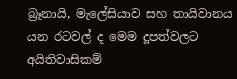බ්‍රෑනායි, මැලේසියාව සහ තායිවානය යන රටවල් ද මෙම දූපත්වලට අයිතිවාසිකම්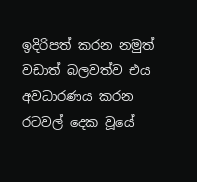ඉදිරිපත් කරන නමුත් වඩාත් බලවත්ව එය අවධාරණය කරන රටවල් දෙක වූයේ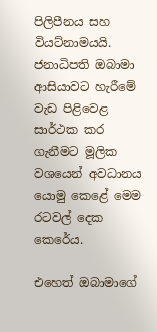පිලිපීනය සහ වියට්නාමයයි. ජනාධිපති ඔබාමා ආසියාවට හැරීමේ වැඩ පිළිවෙළ සාර්ථක කර ගැනීමට මූලික වශයෙන් අවධානය යොමු කෙළේ මෙම රටවල් දෙක කෙරේය.

එහෙත් ඔබාමාගේ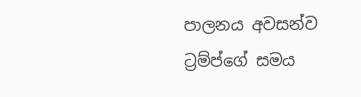පාලනය අවසන්ව ට්‍රම්ප්ගේ සමය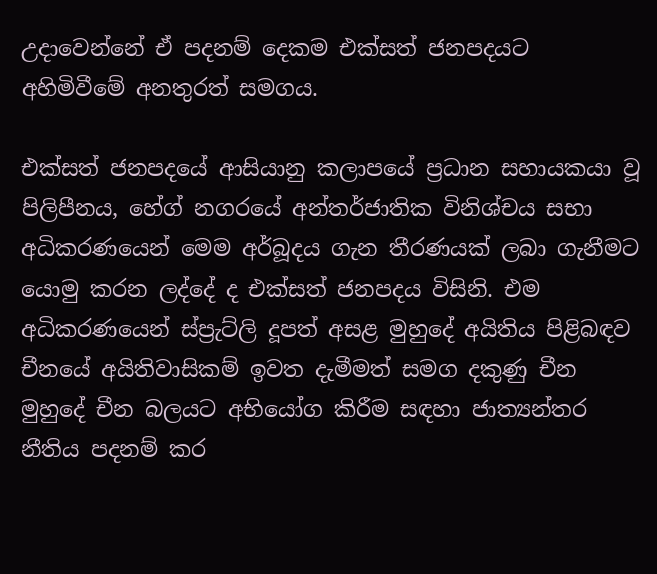උදාවෙන්නේ ඒ පදනම් දෙකම එක්සත් ජනපදයට අහිමිවීමේ අනතුරත් සමගය.

එක්සත් ජනපදයේ ආසියානු කලාපයේ ප්‍රධාන සහායකයා වූ පිලිපීනය, හේග් නගරයේ අන්තර්ජාතික විනිශ්චය සභා අධිකරණයෙන් මෙම අර්බූදය ගැන තීරණයක් ලබා ගැනීමට යොමු කරන ලද්දේ ද එක්සත් ජනපදය විසිනි. එම අධිකරණයෙන් ස්ප්‍රැට්ලි දූපත් අසළ මුහුදේ අයිතිය පිළිබඳව චීනයේ අයිතිවාසිකම් ඉවත දැමීමත් සමග දකුණු චීන මුහුදේ චීන බලයට අභියෝග කිරීම සඳහා ජාත්‍යන්තර නීතිය පදනම් කර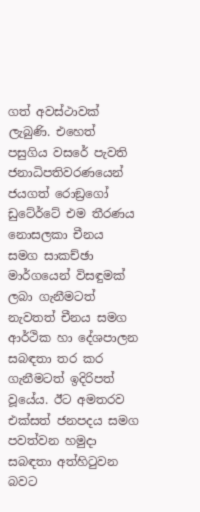ගත් අවස්ථාවක් ලැබුණි. එහෙත් පසුගිය වසරේ පැවති ජනාධිපතිවරණයෙන් ජයගත් රොඞ්‍රගෝ ඩුටේර්ටේ එම තීරණය නොසලකා චීනය සමග සාකච්ඡා මාර්ගයෙන් විසඳුමක් ලබා ගැනීමටත් නැවතත් චීනය සමග ආර්ථික හා දේශපාලන සබඳතා තර කර ගැනීමටත් ඉදිරිපත් වූයේය. ඊට අමතරව එක්සත් ජනපදය සමග පවත්වන හමුදා සබඳතා අත්හිටුවන බවට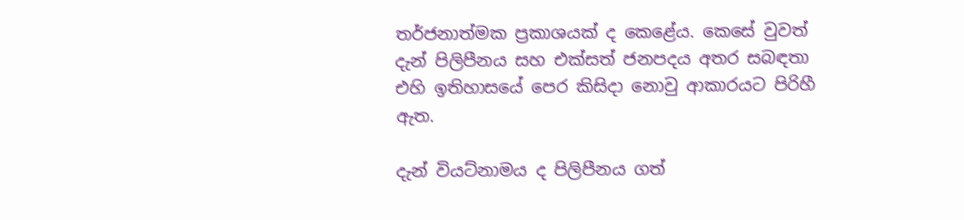තර්ජනාත්මක ප්‍රකාශයක් ද කෙළේය. කෙසේ වුවත් දැන් පිලිපීනය සහ එක්සත් ජනපදය අතර සබඳතා එහි ඉතිහාසයේ පෙර කිසිදා නොවු ආකාරයට පිරිහී ඇත.

දැන් වියට්නාමය ද පිලිපීනය ගත්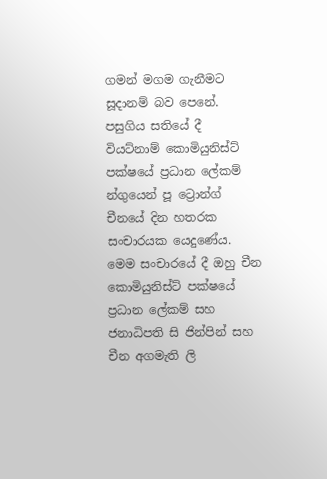ගමන් මගම ගැනීමට සූදානම් බව පෙනේ. පසුගිය සතියේ දී වියට්නාම් කොමියුනිස්ට් පක්ෂයේ ප්‍රධාන ලේකම් න්ගුයෙන් පූ ට්‍රොන්ග් චීනයේ දින හතරක සංචාරයක යෙදුණේය. මෙම සංචාරයේ දී ඔහු චීන කොමියුනිස්ට් පක්ෂයේ ප්‍රධාන ලේකම් සහ ජනාධිපති සි ජින්පින් සහ චීන අගමැති ලි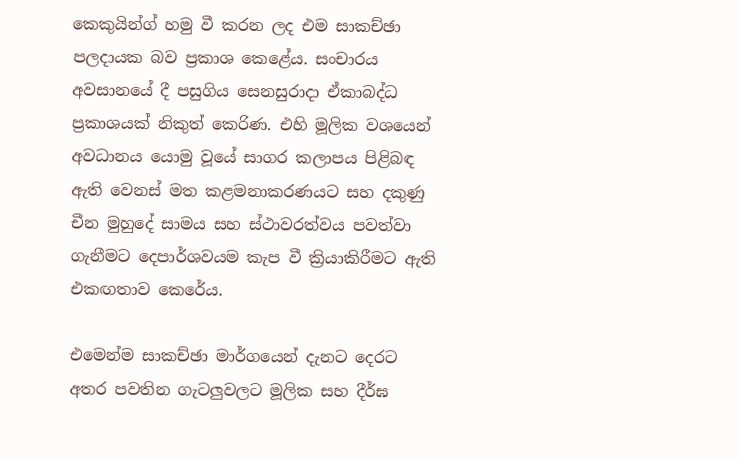කෙකුයින්ග් හමු වී කරන ලද එම සාකච්ඡා පලදායක බව ප්‍රකාශ කෙළේය. සංචාරය අවසානයේ දී පසුගිය සෙනසුරාදා ඒකාබද්ධ ප්‍රකාශයක් නිකුත් කෙරිණ. එහි මූලික වශයෙන් අවධානය යොමු වූයේ සාගර කලාපය පිළිබඳ ඇති වෙනස් මත කළමනාකරණයට සහ දකුණු චීන මුහුදේ සාමය සහ ස්ථාවරත්වය පවත්වා ගැනීමට දෙපාර්ශවයම කැප වී ක්‍රියාකිරීමට ඇති එකඟතාව කෙරේය.

එමෙන්ම සාකච්ඡා මාර්ගයෙන් දැනට දෙරට අතර පවතින ගැටලුවලට මූලික සහ දීර්ඝ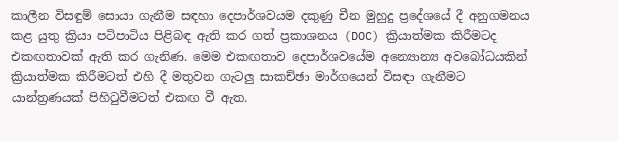කාලීන විසඳුම් සොයා ගැනීම සඳහා දෙපාර්ශවයම දකුණු චීන මුහුදු ප්‍රදේශයේ දී අනුගමනය කළ යුතු ක්‍රියා පටිපාටිය පිළිබඳ ඇති කර ගත් ප්‍රකාශනය (DOC) ක්‍රියාත්මක කිරීමටද එකඟතාවක් ඇති කර ගැනිණ. මෙම එකඟතාව දෙපාර්ශවයේම අන්‍යොන්‍ය අවබෝධයකින් ක්‍රියාත්මක කිරීමටත් එහි දී මතුවන ගැටලු සාකච්ඡා මාර්ගයෙන් විසඳා ගැනීමට යාන්ත්‍රණයක් පිහිටුවීමටත් එකඟ වී ඇත.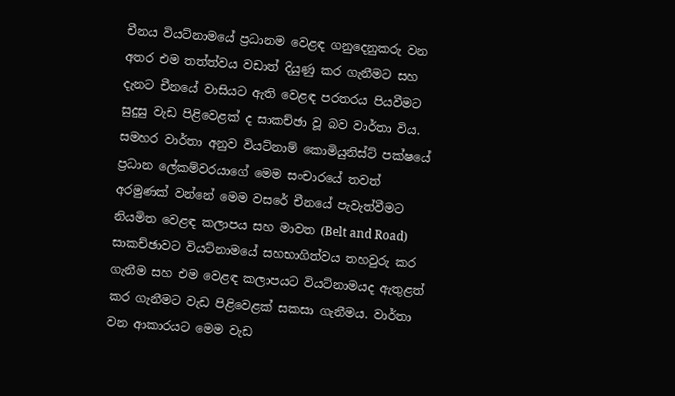චීනය වියට්නාමයේ ප්‍රධානම වෙළඳ ගනුදෙනුකරු වන අතර එම තත්ත්වය වඩාත් දියුණු කර ගැනීමට සහ දැනට චීනයේ වාසියට ඇති වෙළඳ පරතරය පියවීමට සුදුසු වැඩ පිළිවෙළක් ද සාකච්ඡා වූ බව වාර්තා විය. සමහර වාර්තා අනුව වියට්නාම් කොමියුනිස්ට් පක්ෂයේ ප්‍රධාන ලේකම්වරයාගේ මෙම සංචාරයේ තවත් අරමුණක් වන්නේ මෙම වසරේ චීනයේ පැවැත්වීමට නියමිත වෙළඳ කලාපය සහ මාවත (Belt and Road) සාකච්ඡාවට වියට්නාමයේ සහභාගිත්වය තහවුරු කර ගැනීම සහ එම වෙළඳ කලාපයට වියට්නාමයද ඇතුළත් කර ගැනීමට වැඩ පිළිවෙළක් සකසා ගැනීමය. වාර්තා වන ආකාරයට මෙම වැඩ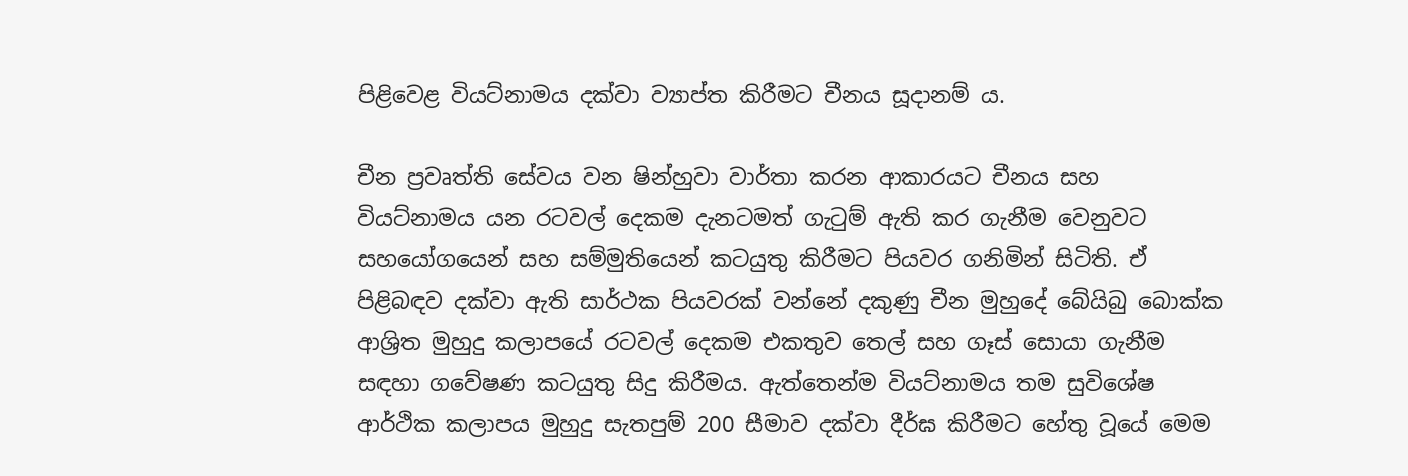පිළිවෙළ වියට්නාමය දක්වා ව්‍යාප්ත කිරීමට චීනය සූදානම් ය.

චීන ප්‍රවෘත්ති සේවය වන ෂින්හුවා වාර්තා කරන ආකාරයට චීනය සහ වියට්නාමය යන රටවල් දෙකම දැනටමත් ගැටුම් ඇති කර ගැනීම වෙනුවට සහයෝගයෙන් සහ සම්මුතියෙන් කටයුතු කිරීමට පියවර ගනිමින් සිටිති. ඒ පිළිබඳව දක්වා ඇති සාර්ථක පියවරක් වන්නේ දකුණු චීන මුහුදේ බේයිබු බොක්ක ආශ්‍රිත මුහුදු කලාපයේ රටවල් දෙකම එකතුව තෙල් සහ ගෑස් සොයා ගැනීම සඳහා ගවේෂණ කටයුතු සිදු කිරීමය. ඇත්තෙන්ම වියට්නාමය තම සුවිශේෂ ආර්ථික කලාපය මුහුදු සැතපුම් 200 සීමාව දක්වා දීර්ඝ කිරීමට හේතු වූයේ මෙම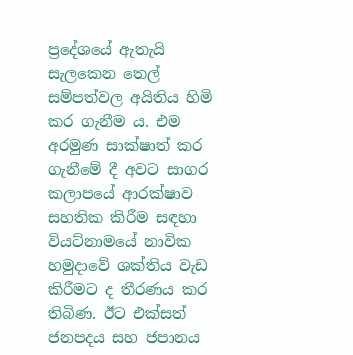ප්‍රදේශයේ ඇතැයි සැලකෙන තෙල් සම්පත්වල අයිතිය හිමි කර ගැනීම ය. එම අරමුණ සාක්ෂාත් කර ගැනීමේ දී අවට සාගර කලාපයේ ආරක්ෂාව සහතික කිරීම සඳහා වියට්නාමයේ නාවික හමුදාවේ ශක්තිය වැඩ කිරීමට ද තීරණය කර තිබිණ. ඊට එක්සත් ජනපදය සහ ජපානය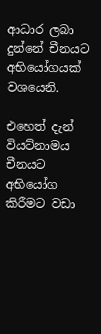ආධාර ලබා දුන්නේ චීනයට අභියෝගයක් වශයෙනි.

එහෙත් දැන් වියට්නාමය චීනයට අභියෝග කිරීමට වඩා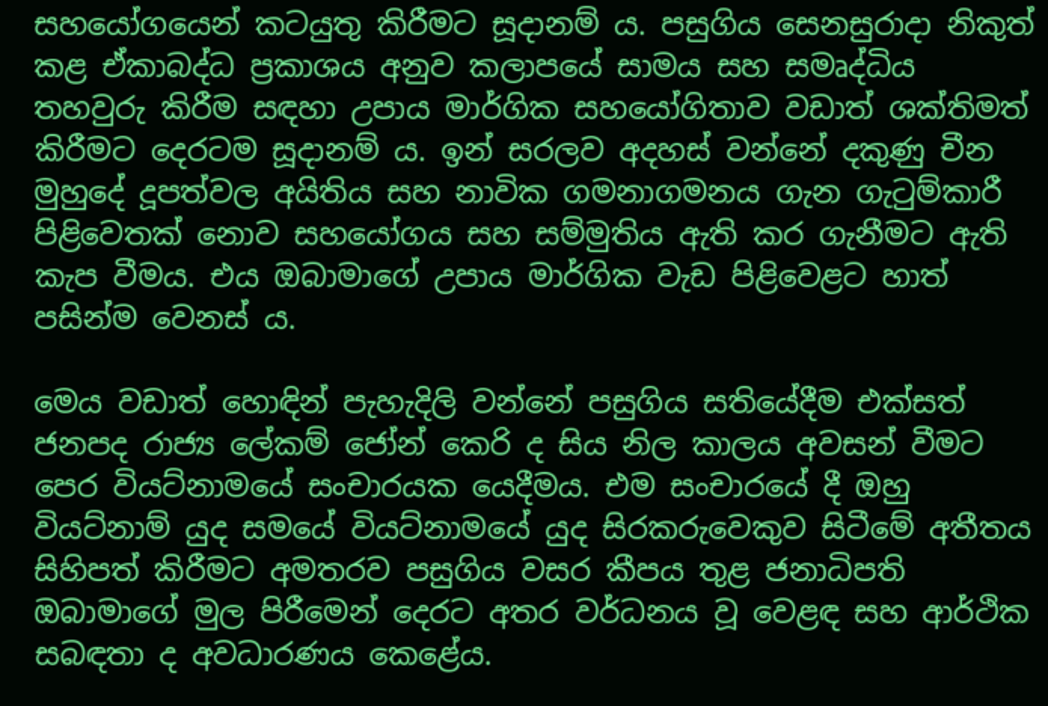සහයෝගයෙන් කටයුතු කිරීමට සූදානම් ය. පසුගිය සෙනසුරාදා නිකුත් කළ ඒකාබද්ධ ප්‍රකාශය අනුව කලාපයේ සාමය සහ සමෘද්ධිය තහවුරු කිරීම සඳහා උපාය මාර්ගික සහයෝගිතාව වඩාත් ශක්තිමත් කිරීමට දෙරටම සූදානම් ය. ඉන් සරලව අදහස් වන්නේ දකුණු චීන මුහුදේ දූපත්වල අයිතිය සහ නාවික ගමනාගමනය ගැන ගැටුම්කාරී පිළිවෙතක් නොව සහයෝගය සහ සම්මුතිය ඇති කර ගැනීමට ඇති කැප වීමය. එය ඔබාමාගේ උපාය මාර්ගික වැඩ පිළිවෙළට හාත් පසින්ම වෙනස් ය.

මෙය වඩාත් හොඳින් පැහැදිලි වන්නේ පසුගිය සතියේදීම එක්සත් ජනපද රාජ්‍ය ලේකම් ජෝන් කෙරි ද සිය නිල කාලය අවසන් වීමට පෙර වියට්නාමයේ සංචාරයක යෙදීමය. එම සංචාරයේ දී ඔහු වියට්නාම් යුද සමයේ වියට්නාමයේ යුද සිරකරුවෙකුව සිටීමේ අතීතය සිහිපත් කිරීමට අමතරව පසුගිය වසර කීපය තුළ ජනාධිපති ඔබාමාගේ මුල පිරීමෙන් දෙරට අතර වර්ධනය වූ වෙළඳ සහ ආර්ථික සබඳතා ද අවධාරණය කෙළේය.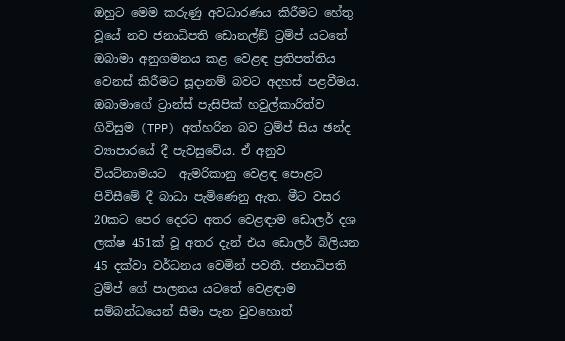ඔහුට මෙම කරුණු අවධාරණය කිරීමට හේතු වූයේ නව ජනාධිපති ඩොනල්ඞ් ට්‍රම්ප් යටතේ ඔබාමා අනුගමනය කළ වෙළඳ ප්‍රතිපත්තිය වෙනස් කිරීමට සූදානම් බවට අදහස් පළවීමය.  ඔබාමාගේ ට්‍රාන්ස් පැසිපික් හවුල්කාරිත්ව ගිවිසුම (TPP) අත්හරින බව ට්‍රම්ප් සිය ඡන්ද ව්‍යාපාරයේ දී පැවසුවේය. ඒ අනුව වියට්නාමයට  ඇමරිකානු වෙළඳ පොළට පිවිසීමේ දී බාධා පැමිණෙනු ඇත. මීට වසර 20කට පෙර දෙරට අතර වෙළඳාම ඩොලර් දශ ලක්ෂ 451ක් වූ අතර දැන් එය ඩොලර් බිලියන 45 දක්වා වර්ධනය වෙමින් පවතී. ජනාධිපති ට්‍රම්ප් ගේ පාලනය යටතේ වෙළඳාම සම්බන්ධයෙන් සීමා පැන වුවහොත්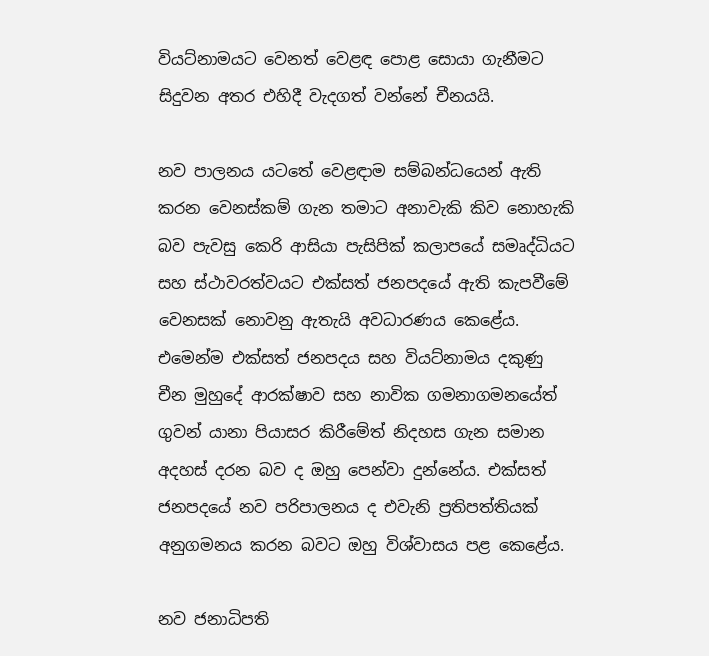වියට්නාමයට වෙනත් වෙළඳ පොළ සොයා ගැනීමට සිදුවන අතර එහිදී වැදගත් වන්නේ චීනයයි.

නව පාලනය යටතේ වෙළඳාම සම්බන්ධයෙන් ඇති කරන වෙනස්කම් ගැන තමාට අනාවැකි කිව නොහැකි බව පැවසු කෙරි ආසියා පැසිපික් කලාපයේ සමෘද්ධියට සහ ස්ථාවරත්වයට එක්සත් ජනපදයේ ඇති කැපවීමේ වෙනසක් නොවනු ඇතැයි අවධාරණය කෙළේය. එමෙන්ම එක්සත් ජනපදය සහ වියට්නාමය දකුණු චීන මුහුදේ ආරක්ෂාව සහ නාවික ගමනාගමනයේත් ගුවන් යානා පියාසර කිරීමේත් නිදහස ගැන සමාන අදහස් දරන බව ද ඔහු පෙන්වා දුන්නේය. එක්සත් ජනපදයේ නව පරිපාලනය ද එවැනි ප්‍රතිපත්තියක් අනුගමනය කරන බවට ඔහු විශ්වාසය පළ කෙළේය.

නව ජනාධිපති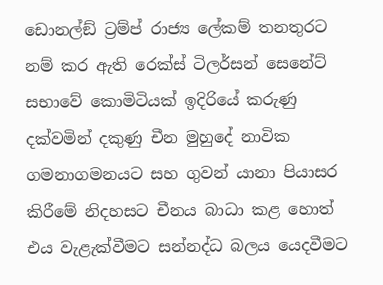ඩොනල්ඞ් ට්‍රම්ප් රාජ්‍ය ලේකම් තනතුරට නම් කර ඇති රෙක්ස් ටිලර්සන් සෙනේට් සභාවේ කොමිටියක් ඉදිරියේ කරුණු දක්වමින් දකුණු චීන මුහුදේ නාවික ගමනාගමනයට සහ ගුවන් යානා පියාසර කිරීමේ නිදහසට චීනය බාධා කළ හොත් එය වැළැක්වීමට සන්නද්ධ බලය යෙදවීමට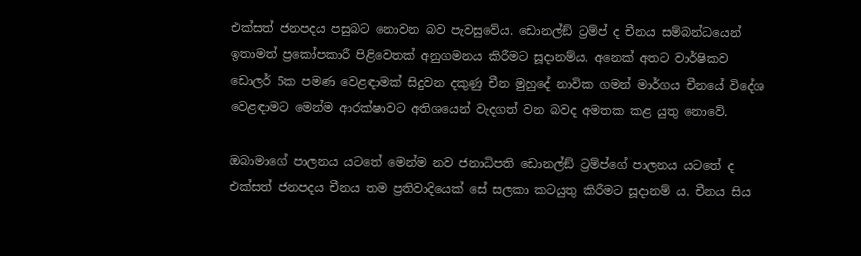එක්සත් ජනපදය පසුබට නොවන බව පැවසුවේය. ඩොනල්ඞ් ට්‍රම්ප් ද චීනය සම්බන්ධයෙන් ඉතාමත් ප්‍රකෝපකාරී පිළිවෙතක් අනුගමනය කිරීමට සූදානම්ය. අනෙක් අතට වාර්ෂිකව ඩොලර් 5ක පමණ වෙළඳාමක් සිදුවන දකුණු චීන මුහුදේ නාවික ගමන් මාර්ගය චීනයේ විදේශ වෙළඳාමට මෙන්ම ආරක්ෂාවට අතිශයෙන් වැදගත් වන බවද අමතක කළ යුතු නොවේ.

ඔබාමාගේ පාලනය යටතේ මෙන්ම නව ජනාධිපති ඩොනල්ඞ් ට්‍රම්ප්ගේ පාලනය යටතේ ද එක්සත් ජනපදය චීනය තම ප්‍රතිවාදියෙක් සේ සලකා කටයුතු කිරීමට සූදානම් ය. චීනය සිය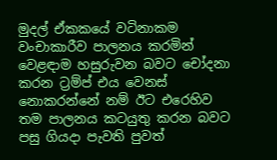මුදල් ඒකකයේ වටිනාකම වංචාකාරීව පාලනය කරමින් වෙළඳාම හසුරුවන බවට චෝදනා කරන ට්‍රම්ප් එය වෙනස් නොකරන්නේ නම් ඊට එරෙහිව තම පාලනය කටයුතු කරන බවට පසු ගියදා පැවති පුවත්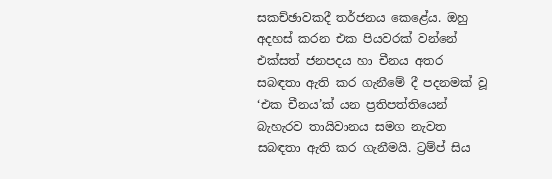සකච්ඡාවකදී තර්ජනය කෙළේය. ඔහු අදහස් කරන එක පියවරක් වන්නේ එක්සත් ජනපදය හා චීනය අතර සබඳතා ඇති කර ගැනීමේ දී පදනමක් වූ ‘එක චීනය’ක් යන ප්‍රතිපත්තියෙන් බැහැරව තායිවානය සමග නැවත සබඳතා ඇති කර ගැනීමයි. ට්‍රම්ප් සිය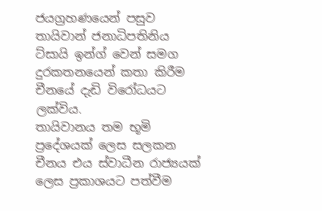ජයග්‍රහණයෙන් පසුව තායිවාන් ජනාධිපතිනිය ට්සායි ඉන්ග් වෙන් සමග දුරකතනයෙන් කතා කිරීම චීනයේ දැඩි විරෝධයට ලක්විය.
තායිවානය තම භූමි ප්‍රදේශයක් ලෙස සලකන චීනය එය ස්වාධීන රාජ්‍යයක් ලෙස ප්‍රකාශයට පත්වීම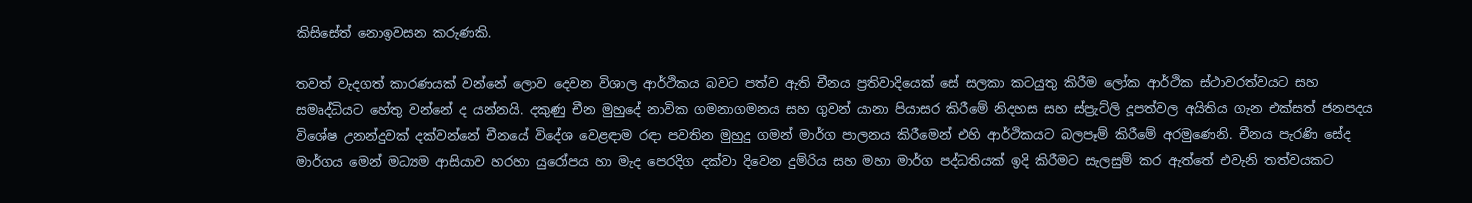කිසිසේත් නොඉවසන කරුණකි.

තවත් වැදගත් කාරණයක් වන්නේ ලොව දෙවන විශාල ආර්ථිකය බවට පත්ව ඇති චීනය ප්‍රතිවාදියෙක් සේ සලකා කටයුතු කිරීම ලෝක ආර්ථික ස්ථාවරත්වයට සහ සමෘද්ධියට හේතු වන්නේ ද යන්නයි. දකුණු චීන මුහුදේ නාවික ගමනාගමනය සහ ගුවන් යානා පියාසර කිරීමේ නිදහස සහ ස්ප්‍රැට්ලි දූපත්වල අයිතිය ගැන එක්සත් ජනපදය විශේෂ උනන්දුවක් දක්වන්නේ චීනයේ විදේශ වෙළඳාම රඳා පවතින මුහුදු ගමන් මාර්ග පාලනය කිරීමෙන් එහි ආර්ථිකයට බලපෑම් කිරීමේ අරමුණෙනි. චීනය පැරණි සේද මාර්ගය මෙන් මධ්‍යම ආසියාව හරහා යුරෝපය හා මැද පෙරදිග දක්වා දිවෙන දුම්රිය සහ මහා මාර්ග පද්ධතියක් ඉදි කිරීමට සැලසුම් කර ඇත්තේ එවැනි තත්වයකට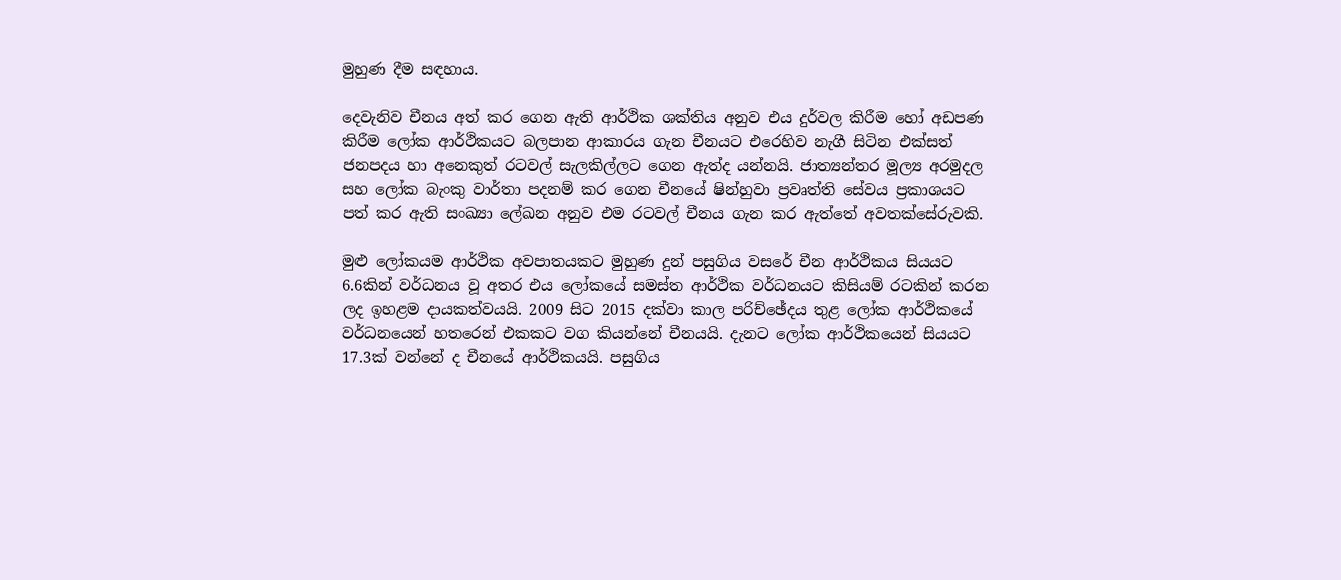මුහුණ දීම සඳහාය.

දෙවැනිව චීනය අත් කර ගෙන ඇති ආර්ථික ශක්තිය අනුව එය දුර්වල කිරීම හෝ අඩපණ කිරීම ලෝක ආර්ථිකයට බලපාන ආකාරය ගැන චීනයට එරෙහිව නැගී සිටින එක්සත් ජනපදය හා අනෙකුත් රටවල් සැලකිල්ලට ගෙන ඇත්ද යන්නයි. ජාත්‍යන්තර මූල්‍ය අරමුදල සහ ලෝක බැංකු වාර්තා පදනම් කර ගෙන චීනයේ ෂින්හුවා ප්‍රවෘත්ති සේවය ප්‍රකාශයට පත් කර ඇති සංඛ්‍යා ලේඛන අනුව එම රටවල් චීනය ගැන කර ඇත්තේ අවතක්සේරුවකි.

මුළු ලෝකයම ආර්ථික අවපාතයකට මුහුණ දුන් පසුගිය වසරේ චීන ආර්ථිකය සියයට 6.6කින් වර්ධනය වූ අතර එය ලෝකයේ සමස්ත ආර්ථික වර්ධනයට කිසියම් රටකින් කරන ලද ඉහළම දායකත්වයයි. 2009 සිට 2015 දක්වා කාල පරිච්ඡේදය තුළ ලෝක ආර්ථිකයේ වර්ධනයෙන් හතරෙන් එකකට වග කියන්නේ චීනයයි. දැනට ලෝක ආර්ථිකයෙන් සියයට 17.3ක් වන්නේ ද චීනයේ ආර්ථිකයයි. පසුගිය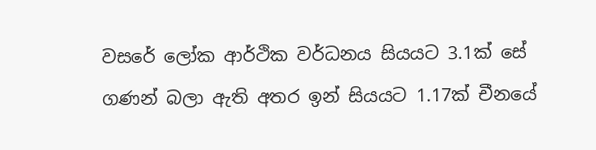වසරේ ලෝක ආර්ථික වර්ධනය සියයට 3.1ක් සේ ගණන් බලා ඇති අතර ඉන් සියයට 1.17ක් චීනයේ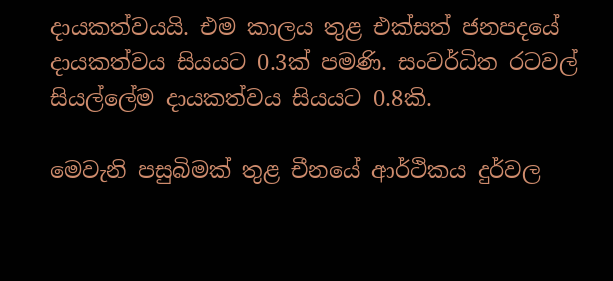දායකත්වයයි. එම කාලය තුළ එක්සත් ජනපදයේ දායකත්වය සියයට 0.3ක් පමණි. සංවර්ධිත රටවල් සියල්ලේම දායකත්වය සියයට 0.8කි.

මෙවැනි පසුබිමක් තුළ චීනයේ ආර්ථිකය දුර්වල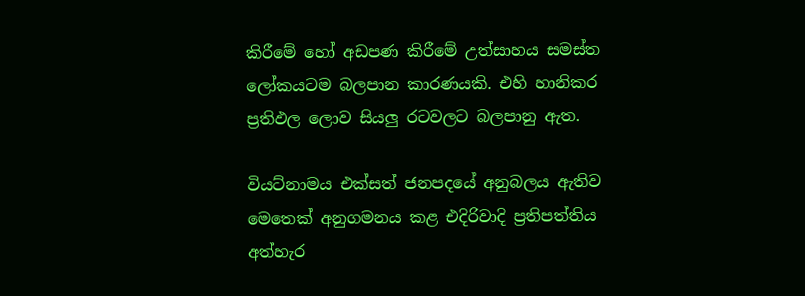කිරීමේ හෝ අඩපණ කිරීමේ උත්සාහය සමස්ත ලෝකයටම බලපාන කාරණයකි. එහි හානිකර ප්‍රතිඵල ලොව සියලු රටවලට බලපානු ඇත.

වියට්නාමය එක්සත් ජනපදයේ අනුබලය ඇතිව මෙතෙක් අනුගමනය කළ එදිරිවාදි ප්‍රතිපත්තිය අත්හැර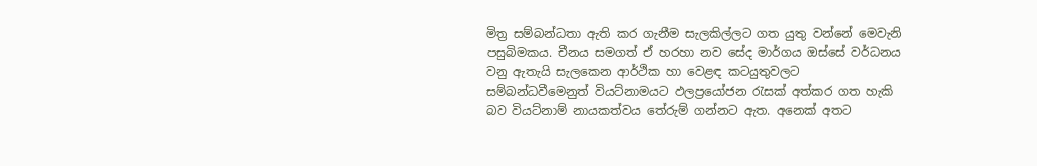මිත්‍ර සම්බන්ධතා ඇති කර ගැනීම සැලකිල්ලට ගත යුතු වන්නේ මෙවැනි පසුබිමකය. චීනය සමගත් ඒ හරහා නව සේද මාර්ගය ඔස්සේ වර්ධනය වනු ඇතැයි සැලකෙන ආර්ථික හා වෙළඳ කටයුතුවලට සම්බන්ධවීමෙනුත් වියට්නාමයට ඵලප්‍රයෝජන රැසක් අත්කර ගත හැකි බව වියට්නාම් නායකත්වය තේරුම් ගන්නට ඇත. අනෙක් අතට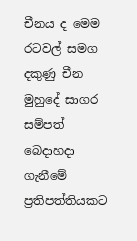චීනය ද මෙම රටවල් සමග දකුණු චීන මුහුදේ සාගර සම්පත් බෙදාහදා ගැනීමේ ප්‍රතිපත්තියකට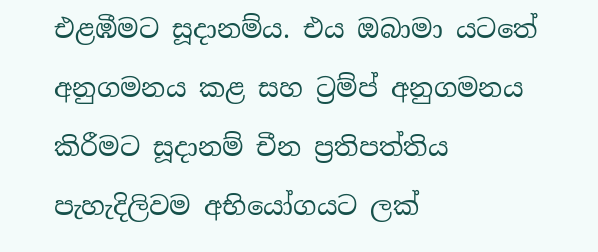එළඹීමට සූදානම්ය. එය ඔබාමා යටතේ අනුගමනය කළ සහ ට්‍රම්ප් අනුගමනය කිරීමට සූදානම් චීන ප්‍රතිපත්තිය පැහැදිලිවම අභියෝගයට ලක්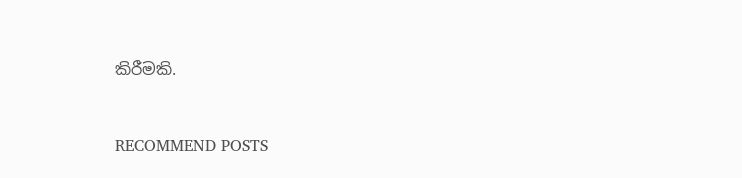කිරීමකි.


RECOMMEND POSTS